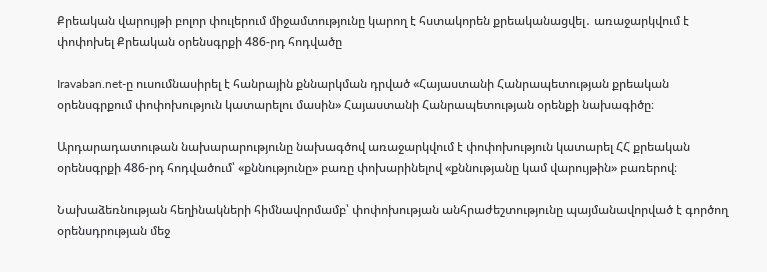Քրեական վարույթի բոլոր փուլերում միջամտությունը կարող է հստակորեն քրեականացվել․ առաջարկվում է փոփոխել Քրեական օրենսգրքի 486-րդ հոդվածը

Iravaban.net-ը ուսումնասիրել է հանրային քննարկման դրված «Հայաստանի Հանրապետության քրեական օրենսգրքում փոփոխություն կատարելու մասին» Հայաստանի Հանրապետության օրենքի նախագիծը։

Արդարադատութան նախարարությունը նախագծով առաջարկվում է փոփոխություն կատարել ՀՀ քրեական օրենսգրքի 486-րդ հոդվածում՝ «քննությունը» բառը փոխարինելով «քննությանը կամ վարույթին» բառերով։

Նախաձեռնության հեղինակների հիմնավորմամբ՝ փոփոխության անհրաժեշտությունը պայմանավորված է գործող օրենսդրության մեջ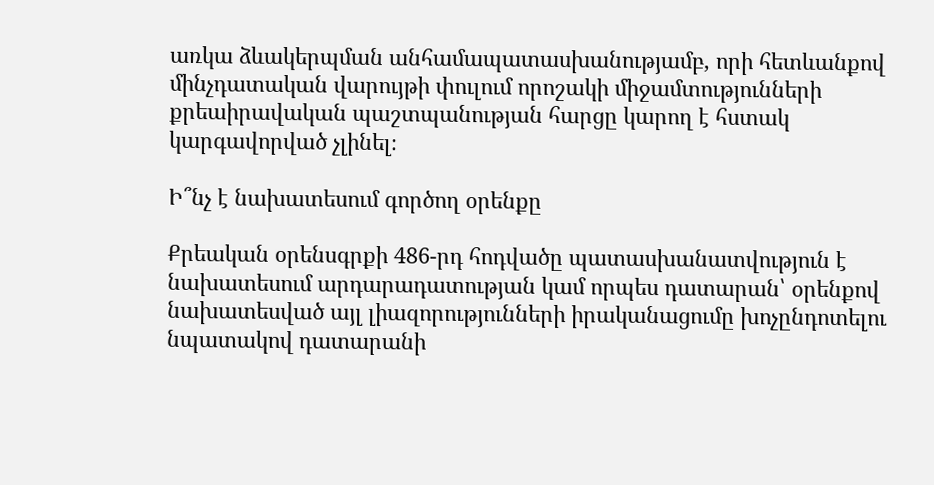առկա ձևակերպման անհամապատասխանությամբ, որի հետևանքով մինչդատական վարույթի փուլում որոշակի միջամտությունների քրեաիրավական պաշտպանության հարցը կարող է հստակ կարգավորված չլինել։

Ի՞նչ է նախատեսում գործող օրենքը

Քրեական օրենսգրքի 486-րդ հոդվածը պատասխանատվություն է նախատեսում արդարադատության կամ որպես դատարան՝ օրենքով նախատեսված այլ լիազորությունների իրականացումը խոչընդոտելու նպատակով դատարանի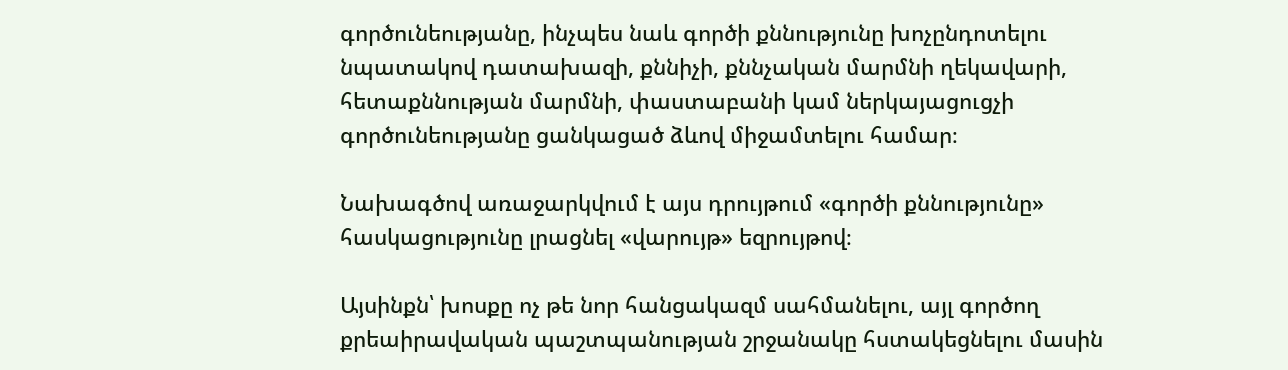գործունեությանը, ինչպես նաև գործի քննությունը խոչընդոտելու նպատակով դատախազի, քննիչի, քննչական մարմնի ղեկավարի, հետաքննության մարմնի, փաստաբանի կամ ներկայացուցչի գործունեությանը ցանկացած ձևով միջամտելու համար։

Նախագծով առաջարկվում է այս դրույթում «գործի քննությունը» հասկացությունը լրացնել «վարույթ» եզրույթով։

Այսինքն՝ խոսքը ոչ թե նոր հանցակազմ սահմանելու, այլ գործող քրեաիրավական պաշտպանության շրջանակը հստակեցնելու մասին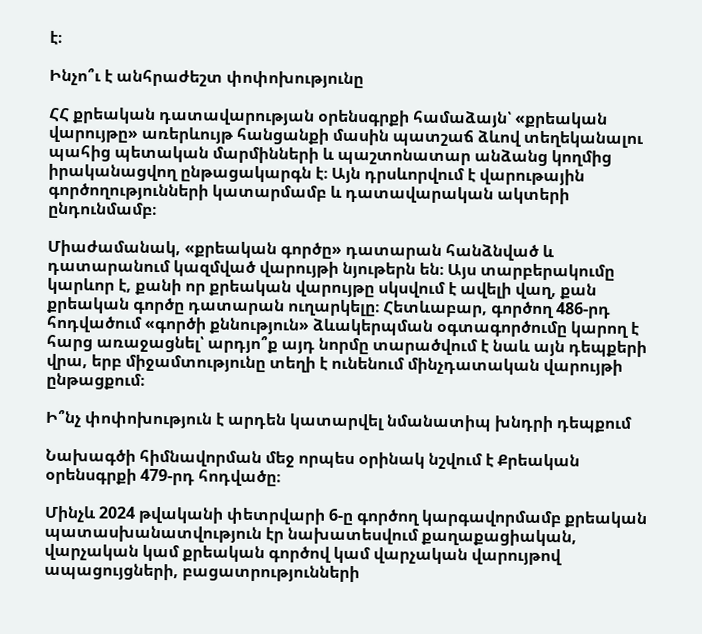է։

Ինչո՞ւ է անհրաժեշտ փոփոխությունը

ՀՀ քրեական դատավարության օրենսգրքի համաձայն՝ «քրեական վարույթը» առերևույթ հանցանքի մասին պատշաճ ձևով տեղեկանալու պահից պետական մարմինների և պաշտոնատար անձանց կողմից իրականացվող ընթացակարգն է։ Այն դրսևորվում է վարութային գործողությունների կատարմամբ և դատավարական ակտերի ընդունմամբ։

Միաժամանակ, «քրեական գործը» դատարան հանձնված և դատարանում կազմված վարույթի նյութերն են։ Այս տարբերակումը կարևոր է, քանի որ քրեական վարույթը սկսվում է ավելի վաղ, քան քրեական գործը դատարան ուղարկելը։ Հետևաբար, գործող 486-րդ հոդվածում «գործի քննություն» ձևակերպման օգտագործումը կարող է հարց առաջացնել՝ արդյո՞ք այդ նորմը տարածվում է նաև այն դեպքերի վրա, երբ միջամտությունը տեղի է ունենում մինչդատական վարույթի ընթացքում։

Ի՞նչ փոփոխություն է արդեն կատարվել նմանատիպ խնդրի դեպքում

Նախագծի հիմնավորման մեջ որպես օրինակ նշվում է Քրեական օրենսգրքի 479-րդ հոդվածը։

Մինչև 2024 թվականի փետրվարի 6-ը գործող կարգավորմամբ քրեական պատասխանատվություն էր նախատեսվում քաղաքացիական, վարչական կամ քրեական գործով կամ վարչական վարույթով ապացույցների, բացատրությունների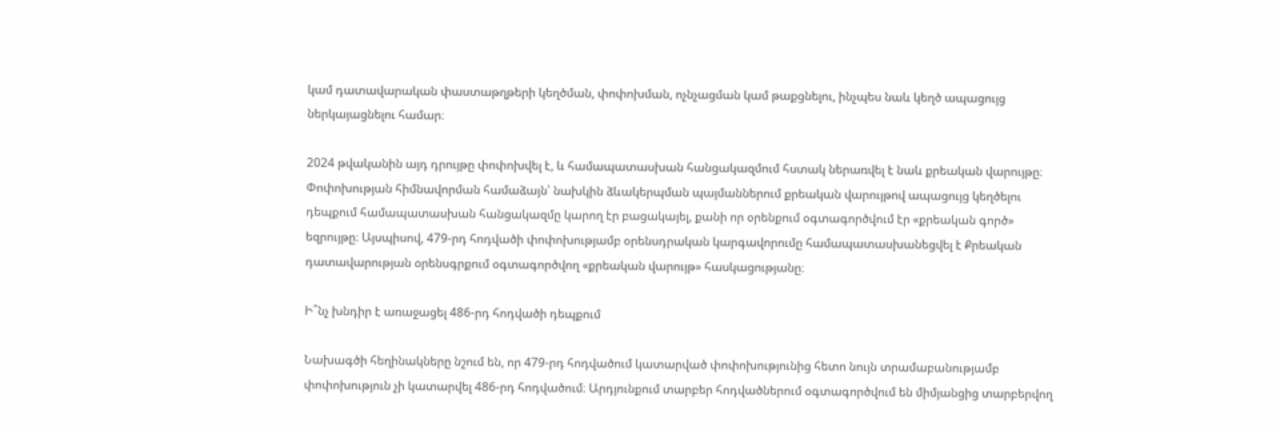կամ դատավարական փաստաթղթերի կեղծման, փոփոխման, ոչնչացման կամ թաքցնելու, ինչպես նաև կեղծ ապացույց ներկայացնելու համար։

2024 թվականին այդ դրույթը փոփոխվել է, և համապատասխան հանցակազմում հստակ ներառվել է նաև քրեական վարույթը։ Փոփոխության հիմնավորման համաձայն՝ նախկին ձևակերպման պայմաններում քրեական վարույթով ապացույց կեղծելու դեպքում համապատասխան հանցակազմը կարող էր բացակայել, քանի որ օրենքում օգտագործվում էր «քրեական գործ» եզրույթը։ Այսպիսով, 479-րդ հոդվածի փոփոխությամբ օրենսդրական կարգավորումը համապատասխանեցվել է Քրեական դատավարության օրենսգրքում օգտագործվող «քրեական վարույթ» հասկացությանը։

Ի՞նչ խնդիր է առաջացել 486-րդ հոդվածի դեպքում

Նախագծի հեղինակները նշում են, որ 479-րդ հոդվածում կատարված փոփոխությունից հետո նույն տրամաբանությամբ փոփոխություն չի կատարվել 486-րդ հոդվածում։ Արդյունքում տարբեր հոդվածներում օգտագործվում են միմյանցից տարբերվող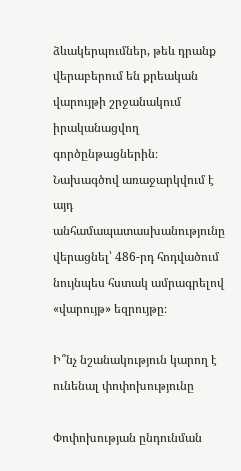ձևակերպումներ, թեև դրանք վերաբերում են քրեական վարույթի շրջանակում իրականացվող գործընթացներին։ Նախագծով առաջարկվում է այդ անհամապատասխանությունը վերացնել՝ 486-րդ հոդվածում նույնպես հստակ ամրագրելով «վարույթ» եզրույթը։

Ի՞նչ նշանակություն կարող է ունենալ փոփոխությունը

Փոփոխության ընդունման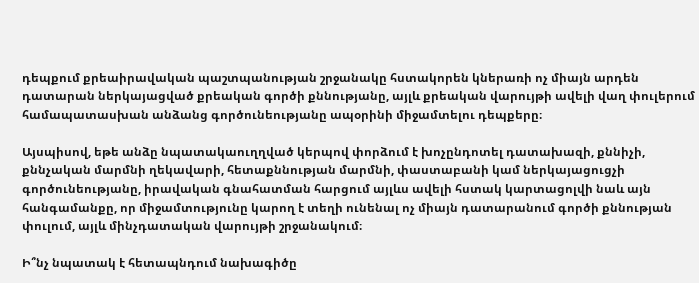դեպքում քրեաիրավական պաշտպանության շրջանակը հստակորեն կներառի ոչ միայն արդեն դատարան ներկայացված քրեական գործի քննությանը, այլև քրեական վարույթի ավելի վաղ փուլերում համապատասխան անձանց գործունեությանը ապօրինի միջամտելու դեպքերը։

Այսպիսով, եթե անձը նպատակաուղղված կերպով փորձում է խոչընդոտել դատախազի, քննիչի, քննչական մարմնի ղեկավարի, հետաքննության մարմնի, փաստաբանի կամ ներկայացուցչի գործունեությանը, իրավական գնահատման հարցում այլևս ավելի հստակ կարտացոլվի նաև այն հանգամանքը, որ միջամտությունը կարող է տեղի ունենալ ոչ միայն դատարանում գործի քննության փուլում, այլև մինչդատական վարույթի շրջանակում։

Ի՞նչ նպատակ է հետապնդում նախագիծը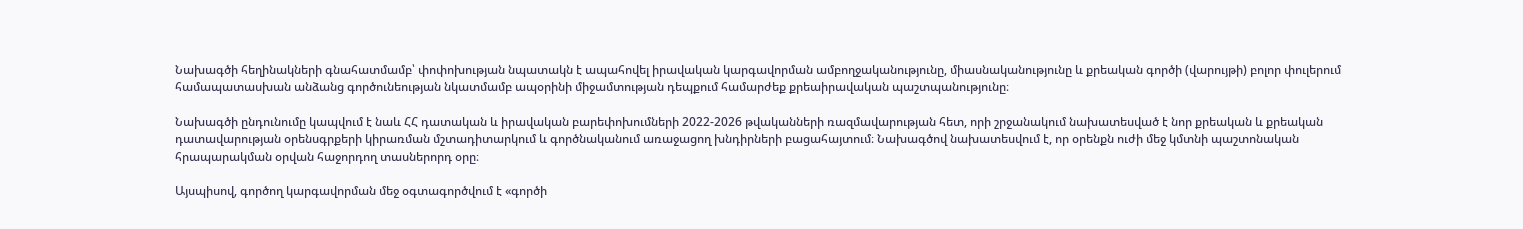Նախագծի հեղինակների գնահատմամբ՝ փոփոխության նպատակն է ապահովել իրավական կարգավորման ամբողջականությունը, միասնականությունը և քրեական գործի (վարույթի) բոլոր փուլերում համապատասխան անձանց գործունեության նկատմամբ ապօրինի միջամտության դեպքում համարժեք քրեաիրավական պաշտպանությունը։

Նախագծի ընդունումը կապվում է նաև ՀՀ դատական և իրավական բարեփոխումների 2022-2026 թվականների ռազմավարության հետ, որի շրջանակում նախատեսված է նոր քրեական և քրեական դատավարության օրենսգրքերի կիրառման մշտադիտարկում և գործնականում առաջացող խնդիրների բացահայտում։ Նախագծով նախատեսվում է, որ օրենքն ուժի մեջ կմտնի պաշտոնական հրապարակման օրվան հաջորդող տասներորդ օրը։

Այսպիսով, գործող կարգավորման մեջ օգտագործվում է «գործի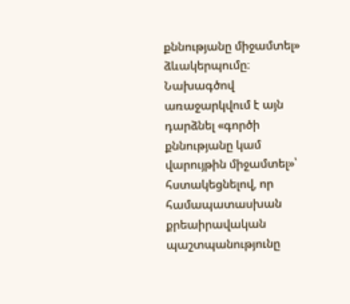քննությանը միջամտել» ձևակերպումը։ Նախագծով առաջարկվում է այն դարձնել «գործի քննությանը կամ վարույթին միջամտել»՝ հստակեցնելով, որ համապատասխան քրեաիրավական պաշտպանությունը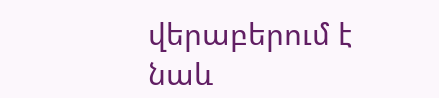վերաբերում է նաև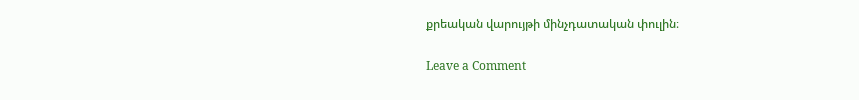քրեական վարույթի մինչդատական փուլին։

Leave a Comment